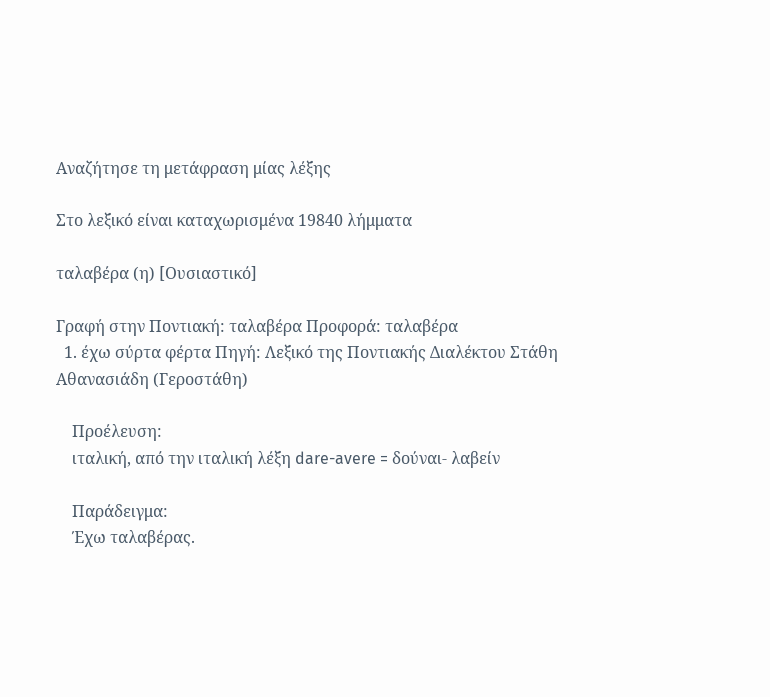Αναζήτησε τη μετάφραση μίας λέξης

Στο λεξικό είναι καταχωρισμένα 19840 λήμματα

ταλαβέρα (η) [Ουσιαστικό]

Γραφή στην Ποντιακή: ταλαβέρα Προφορά: ταλαβέρα
  1. έχω σύρτα φέρτα Πηγή: Λεξικό της Ποντιακής Διαλέκτου Στάθη Αθανασιάδη (Γεροστάθη)

    Προέλευση:
    ιταλική, από την ιταλική λέξη dare-avere = δούναι- λαβείν

    Παράδειγμα:
    Έχω ταλαβέρας.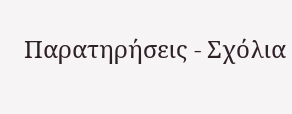Παρατηρήσεις - Σχόλια